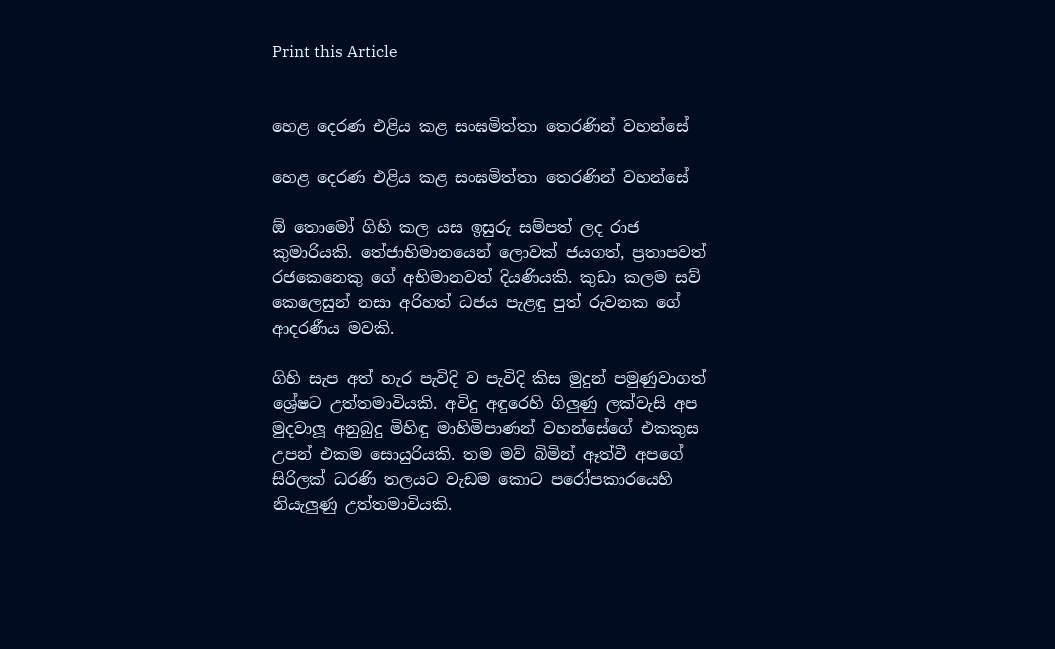Print this Article


හෙළ දෙරණ එළිය කළ සංඝමිත්තා තෙරණින් වහන්සේ

හෙළ දෙරණ එළිය කළ සංඝමිත්තා තෙරණින් වහන්සේ

ඕ තොමෝ ගිහි කල යස ඉසුරු සම්පත් ලද රාජ කුමාරියකි. තේජාභිමානයෙන් ලොවක් ජයගත්, ප්‍රතාපවත් රජකෙනෙකු ගේ අභිමානවත් දියණියකි. කුඩා කලම සව් කෙලෙසුන් නසා අරිහත් ධජය පැළඳු පුත් රුවනක ගේ ආදරණීය මවකි.

ගිහි සැප අත් හැර පැවිදි ව පැවිදි කිස මුදුන් පමුණුවාගත් ශ්‍රේෂට උත්තමාවියකි. අවිදු අඳුරෙහි ගිලුණු ලක්වැසි අප මුදවාලූ අනුබුදු මිහිඳු මාහිමිපාණන් වහන්සේගේ එකකුස උපන් එකම සොයුරියකි. තම මව් බිමින් ඈත්වී අපගේ සිරිලක් ධරණි තලයට වැඩම කොට පරෝපකාරයෙහි නියැලුණු උත්තමාවියකි.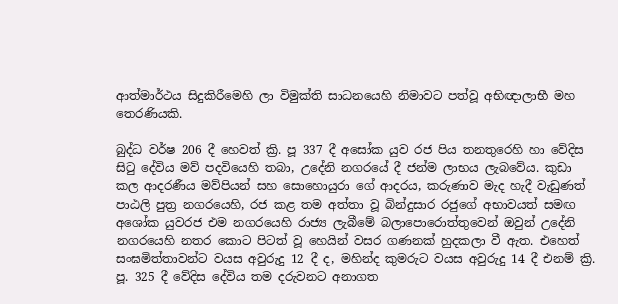ආත්මාර්ථය සිදුකිරීමෙහි ලා විමුක්ති සාධනයෙහි නිමාවට පත්වූ අභිඥාලාභී මහ තෙරණියකි.

බුද්ධ වර්ෂ 206 දී හෙවත් ක්‍රි. පූ 337 දී අසෝක යුව රජ පිය තනතුරෙහි හා වේදිස සිටු දේවිය මව් පදවියෙහි තබා, උදේනි නගරයේ දී ජන්ම ලාභය ලැබවේය. කුඩා කල ආදරණීය මව්පියන් සහ සොහොයුරා ගේ ආදරය, කරුණාව මැද හැදී වැඩුණත් පාඨලි පුත්‍ර නගරයෙහි, රජ කළ තම අත්තා වූ බින්දුසාර රජුගේ අභාවයත් සමඟ අශෝක යුවරජ එම නගරයෙහි රාජ්‍ය ලැබීමේ බලාපොරොත්තුවෙන් ඔවුන් උදේනි නගරයෙහි නතර කොට පිටත් වූ හෙයින් වසර ගණනක් හුදකලා වී ඇත. එහෙත් සංඝමිත්තාවන්ට වයස අවුරුදු 12 දී ද, මහින්ද කුමරුට වයස අවුරුදු 14 දී එනම් ක්‍රි. පූ. 325 දී වේදිස දේවිය තම දරුවනට අනාගත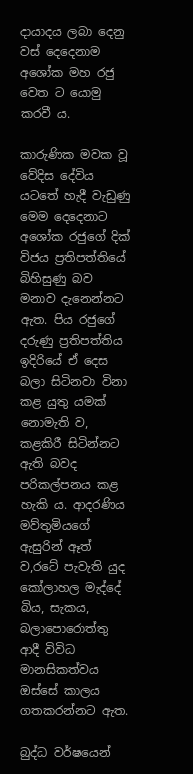දායාදය ලබා දෙනු වස් දෙදෙනාම අශෝක මහ රජු වෙත ට යොමු කරවී ය.

කාරුණික මවක වූ වේදිස දේවිය යටතේ හැදී වැඩුණු මෙම දෙදෙනාට අශෝක රජුගේ දික් විජය ප්‍රතිපත්තියේ බිහිසුණු බව මනාව දැනෙන්නට ඇත. පිය රජුගේ දරුණු ප්‍රතිපත්තිය ඉදිරියේ ඒ දෙස බලා සිටිනවා විනා කළ යුතු යමක් නොමැති ව, කළකිරී සිටින්නට ඇති බවද පරිකල්පනය කළ හැකි ය. ආදරණිය මව්තුමියගේ ඇසුරින් ඈත් ව,රටේ පැවැති යුද කෝලාහල මැද්දේ බිය, සැකය, බලාපොරොත්තු ආදී විවිධ මානසිකත්වය ඔස්සේ කාලය ගතකරන්නට ඇත.

බුද්ධ වර්ෂයෙන්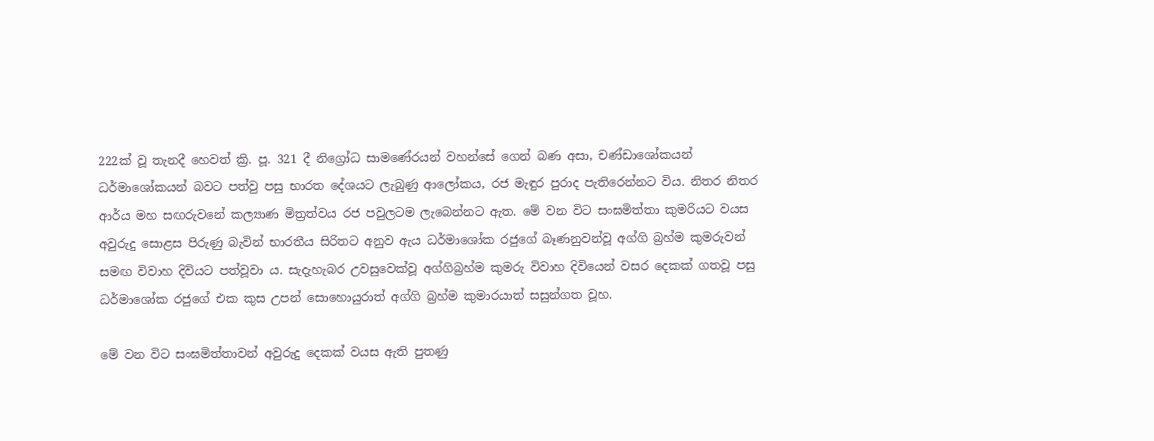222ක් වූ තැනදී හෙවත් ක්‍රි. පූ. 321 දී නිග්‍රෝධ සාමණේරයන් වහන්සේ ගෙන් බණ අසා, චණ්ඩාශෝකයන් ධර්මාශෝකයන් බවට පත්වු පසු භාරත දේශයට ලැබුණු ආලෝකය, රජ මැඳුර පුරාද පැතිරෙන්නට විය. නිතර නිතර ආර්ය මහ සඟරුවනේ කල්‍යාණ මිත්‍රත්වය රජ පවුලටම ලැබෙන්නට ඇත. මේ වන විට සංඝමිත්තා කුමරියට වයස අවුරුදු සොළස පිරුණු බැවින් භාරතීය සිරිතට අනුව ඇය ධර්මාශෝක රජුගේ බෑණනුවන්වූ අග්ගි බ්‍රහ්ම කුමරුවන් සමඟ විවාහ දිවියට පත්වූවා ය. සැදැහැබර උවසුවෙක්වූ අග්ගිබ්‍රහ්ම කුමරු විවාහ දිවියෙන් වසර දෙකක් ගතවූ පසු ධර්මාශෝක රජුගේ එක කුස උපන් සොහොයුරාත් අග්ගි බ්‍රහ්ම කුමාරයාත් සසුන්ගත වූහ.

මේ වන විට සංඝමිත්තාවන් අවුරුදු දෙකක් වයස ඇති පුතණු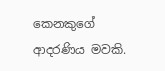කෙනකුගේ ආදරණිය මවකි.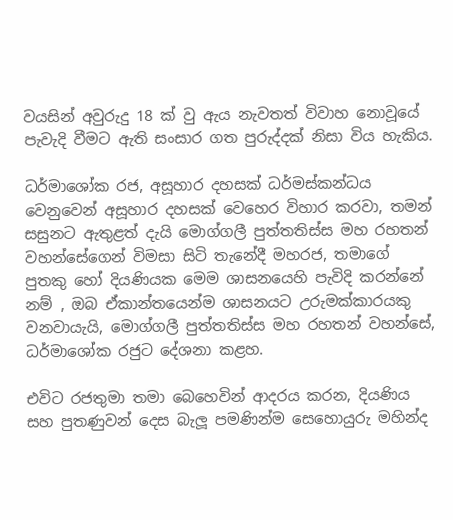වයසින් අවුරුදු 18 ක් වු ඇය නැවතත් විවාහ නොවූයේ පැවැදි වීමට ඇති සංසාර ගත පුරුද්දක් නිසා විය හැකිය.

ධර්මාශෝක රජ, අසූහාර දහසක් ධර්මස්කන්ධය වෙනුවෙන් අසූහාර දහසක් වෙහෙර විහාර කරවා, තමන් සසුනට ඇතුළත් දැයි මොග්ගලී පුත්තතිස්ස මහ රහතන් වහන්සේගෙන් විමසා සිටි තැනේදී මහරජ, තමාගේ පුතකු හෝ දියණියක මෙම ශාසනයෙහි පැවිදි කරන්නේ නම් , ඔබ ඒකාන්තයෙන්ම ශාසනයට උරුමක්කාරයකු වනවායැයි, මොග්ගලී පුත්තතිස්ස මහ රහතන් වහන්සේ, ධර්මාශෝක රජුට දේශනා කළහ.

එවිට රජතුමා තමා බෙහෙවින් ආදරය කරන, දියණිය සහ පුතණුවන් දෙස බැලූ පමණින්ම සෙහොයුරු මහින්ද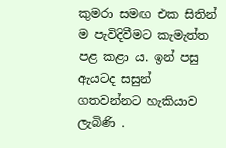කුමරා සමඟ එක සිතින් ම පැවිදිවීමට කැමැත්ත පළ කළා ය. ඉන් පසු ඇයටද සසුන් ගතවන්නට හැකියාව ලැබිණි .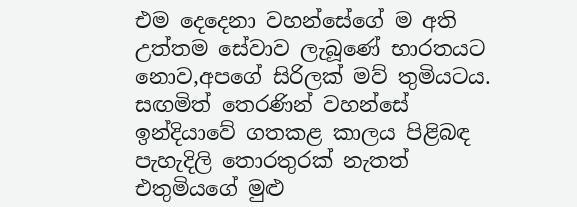එම දෙදෙනා වහන්සේගේ ම අති උත්තම සේවාව ලැබූණේ භාරතයට නොව,අපගේ සිරිලක් මව් තුමියටය. සඟමිත් තෙරණින් වහන්සේ ඉන්දියාවේ ගතකළ කාලය පිළිබඳ පැහැදිලි තොරතුරක් නැතත් එතුමියගේ මුළු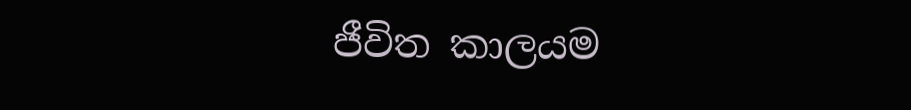ජීවිත කාලයම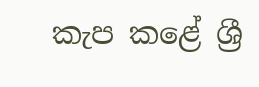කැප කළේ ශ්‍රී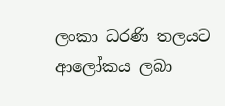ලංකා ධරණි තලයට ආලෝකය ලබා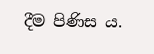දීම පිණිස ය.